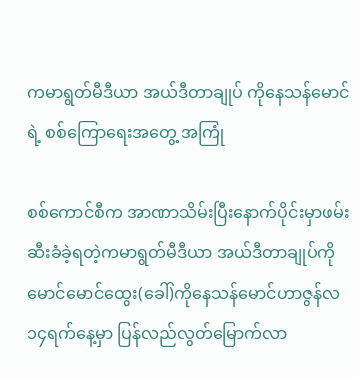ကမာရွတ်မီဒီယာ အယ်ဒီတာချုပ် ကိုနေသန်မောင်ရဲ့ စစ်ကြောရေးအတွေ့ အကြုံ

စစ်ကောင်စီက အာဏာသိမ်းပြီးနောက်ပိုင်းမှာဖမ်းဆီးခံခဲ့ရတဲ့ကမာရွတ်မီဒီယာ အယ်ဒီတာချုပ်ကိုမောင်မောင်ထွေး(ခေါ်)ကိုနေသန်မောင်ဟာဇွန်လ ၁၄ရက်နေ့မှာ ပြန်လည်လွတ်မြောက်လာ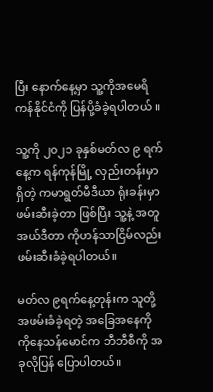ပြီး နောက်နေ့မှာ သူ့ကိုအမေရိကန်နိုင်ငံကို ပြန်ပို့ခံခဲ့ရပါတယ် ။

သူ့ကို ၂၀၂၁ ခုနှစ်မတ်လ ၉ ရက်နေ့က ရန်ကုန်မြို့ လှည်းတန်းမှာရှိတဲ့ ကမာရွတ်မီဒီယာ ရုံးခန်းမှာ ဖမ်းဆီးခဲ့တာ ဖြစ်ပြီး သူ့နဲ့ အတူ အယ်ဒီတာ ကိုဟန်သာငြိမ်လည်း ဖမ်းဆီးခံခဲ့ရပါတယ်။

မတ်လ ၉ရက်နေ့တုန်းက သူတို့ အဖမ်းခံခဲ့ရတဲ့ အခြေအနေကို ကိုနေသန်မောင်က ဘီဘီစီကို အခုလိုပြန် ပြောပါတယ်။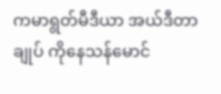ကမာရွတ်မီဒီယာ အယ်ဒီတာချုပ် ကိုနေသန်မောင်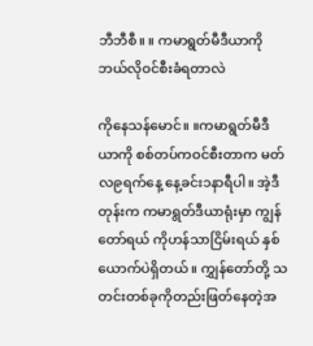ဘီဘီစီ။ ။ ကမာရွတ်မီဒီယာကိုဘယ်လိုဝင်စီးခံရတာလဲ

ကိုနေသန်မောင်။ ။ကမာရွတ်မီဒီယာကို စစ်တပ်ကဝင်စီးတာက မတ်လ၉ရက်နေ့ နေ့ခင်း၁နာရီပါ။ အဲ့ဒီတုန်းက ကမာရွတ်ဒီယာရုံးမှာ ကျွန်တော်ရယ် ကိုဟန်သာငြိမ်းရယ် နှစ်ယောက်ပဲရှိတယ်။ ကျွှန်တော်တို့ သတင်းတစ်ခုကိုတည်းဖြတ်နေတဲ့အ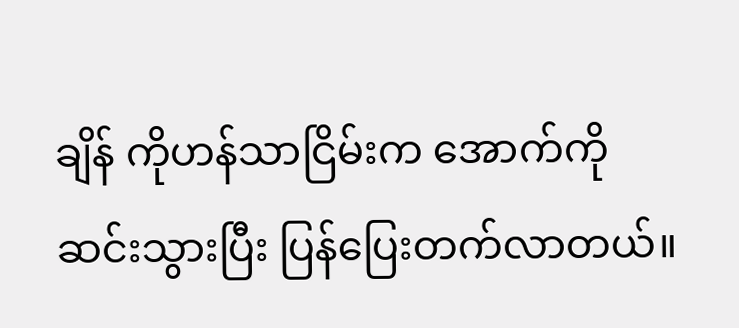ချိန် ကိုဟန်သာငြိမ်းက အောက်ကို ဆင်းသွားပြီး ပြန်ပြေးတက်လာတယ်။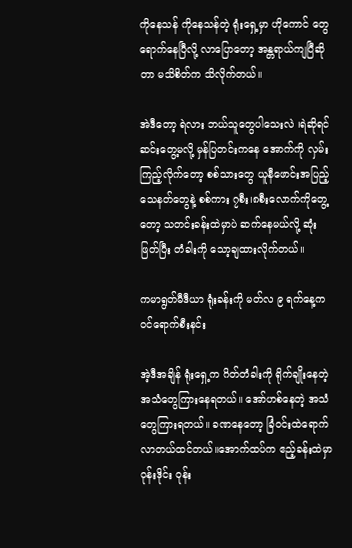ကိုနေသန် ကိုနေသန်တဲ့ ရုံးရှေ့မှာ ဟိုကောင် တွေရောက်နေပြီလို့ လာပြောတော့ အန္တရာယ်ကျပြီဆိုတာ မသိစိတ်က သိလိုက်တယ်။

အဲဒီတော့ ရဲလား ဘယ်သူတွေပါသေးလဲ ၊ရဲဆိုရင် ဆင်းတွေ့မလို့ မှန်ပြတင်းကနေ အောက်ကို လှမ်းကြည့်လိုက်တော့ စစ်သားတွေ ယူနီဖောင်းအပြည့် သေနတ်တွေနဲ့ စစ်ကား ၇စီး၊၈စီးလောက်ကိုတွေ့တော့ သတင်းခန်းထဲမှာပဲ ဆက်နေမယ်လို့ ဆုံးဖြတ်ပြီး တံခါးကို သော့ချထားလိုက်တယ်။

ကမာရွတ်မီဒီယာ ရုံးခန်းကို မတ်လ ၉ ရက်နေ့က ဝင်ရောက်စီးနင်း

အဲ့ဒီအချိန် ရုံးရှေ့က ဂိတ်တံခါးကို ရိုက်ချိုးနေတဲ့ အသံတွေကြားနေရတယ်။ အော်ဟစ်နေတဲ့ အသံတွေကြားရတယ်။ ခဏနေတော့ ခြံဝင်းထဲရောက်လာတယ်ထင်တယ်။အောက်ထပ်က ဧည့်ခန်းထဲမှာ ဝုန်းဒိုင်း ဝုန်း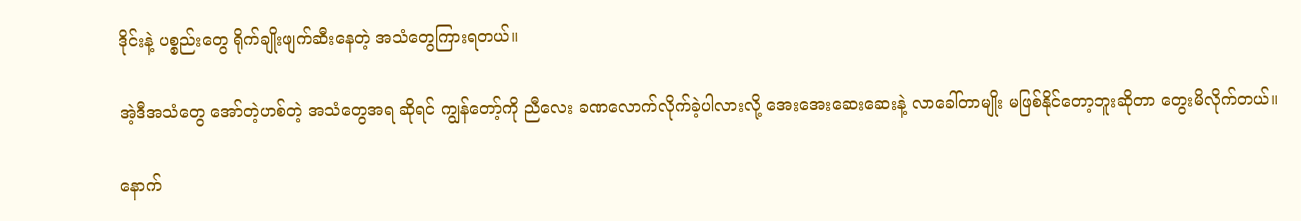ဒိုင်းနဲ့ ပစ္စည်းတွေ ရိုက်ချိုးဖျက်ဆီးနေတဲ့ အသံတွေကြားရတယ်။

အဲ့ဒီအသံတွေ အော်တဲ့ဟစ်တဲ့ အသံတွေအရ ဆိုရင် ကျွန်တော့်ကို ညီလေး ခဏလောက်လိုက်ခဲ့ပါလားလို့ အေးအေးဆေးဆေးနဲ့ လာခေါ်တာမျိုး မဖြစ်နိုင်တော့ဘူးဆိုတာ တွေးမိလိုက်တယ်။

နောက်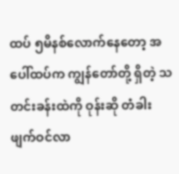ထပ် ၅မိနစ်လောက်နေတော့ အပေါ်ထပ်က ကျွန်တော်တို့ ရှိတဲ့ သတင်းခန်းထဲကို ဝုန်းဆို တံခါးဖျက်ဝင်လာ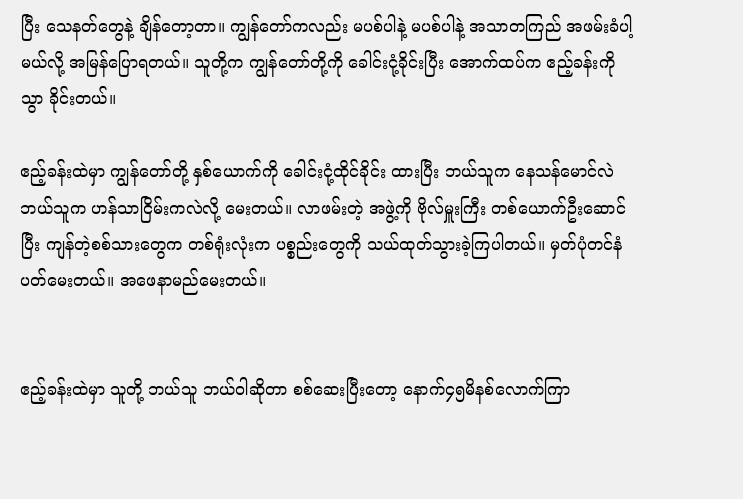ပြီး သေနတ်တွေနဲ့ ချိန်တော့တာ။ ကျွန်တော်ကလည်း မပစ်ပါနဲ့ မပစ်ပါနဲ့ အသာတကြည် အဖမ်းခံပါ့မယ်လို့ အမြန်ပြောရတယ်။ သူတို့က ကျွန်တော်တို့ကို ခေါင်းငုံ့ခိုင်းပြီး အောက်ထပ်က ဧည့်ခန်းကို သွာ ခိုင်းတယ်။

ဧည့်ခန်းထဲမှာ ကျွန်တော်တို့ နှစ်ယောက်ကို ခေါင်းငုံ့ထိုင်ခိုင်း ထားပြီး ဘယ်သူက နေသန်မောင်လဲ ဘယ်သူက ဟန်သာငြိမ်းကလဲလို့ မေးတယ်။ လာဖမ်းတဲ့ အဖွဲ့ကို ဗိုလ်မှူးကြီး တစ်ယောက်ဦးဆောင်ပြီး ကျန်တဲ့စစ်သားတွေက တစ်ရုံးလုံးက ပစ္စည်းတွေကို သယ်ထုတ်သွားခဲ့ကြပါတယ်။ မှတ်ပုံတင်နံပတ်မေးတယ်။ အဖေနာမည်မေးတယ်။


ဧည့်ခန်းထဲမှာ သူတို့ ဘယ်သူ ဘယ်ဝါဆိုတာ စစ်ဆေးပြီးတော့ နောက်၄၅မိနစ်လောက်ကြာ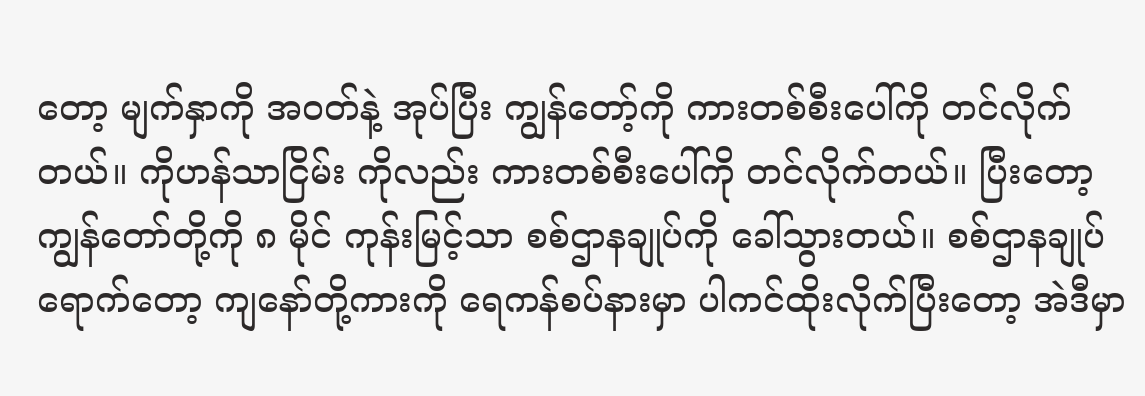တော့ မျက်နှာကို အဝတ်နဲ့ အုပ်ပြီး ကျွန်တော့်ကို ကားတစ်စီးပေါ်ကို တင်လိုက်တယ်။ ကိုဟန်သာငြိမ်း ကိုလည်း ကားတစ်စီးပေါ်ကို တင်လိုက်တယ်။ ပြီးတော့ ကျွန်တော်တို့ကို ၈ မိုင် ကုန်းမြင့်သာ စစ်ဌာနချုပ်ကို ခေါ်သွားတယ်။ စစ်ဌာနချုပ်ရောက်တော့ ကျနော်တို့ကားကို ရေကန်စပ်နားမှာ ပါကင်ထိုးလိုက်ပြီးတော့ အဲဒီမှာ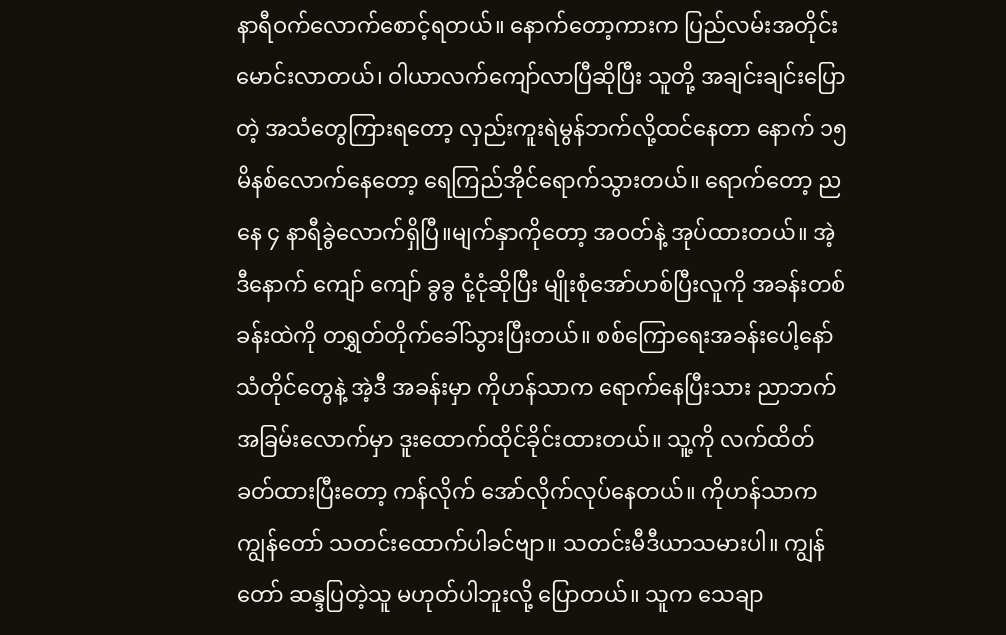နာရီဝက်လောက်စောင့်ရတယ်။ နောက်တော့ကားက ပြည်လမ်းအတိုင်းမောင်းလာတယ်၊ ဝါယာလက်ကျော်လာပြီဆိုပြီး သူတို့ အချင်းချင်းပြောတဲ့ အသံတွေကြားရတော့ လှည်းကူးရဲမွန်ဘက်လို့ထင်နေတာ နောက် ၁၅ မိနစ်လောက်နေတော့ ရေကြည်အိုင်ရောက်သွားတယ်။ ရောက်တော့ ညနေ ၄ နာရီခွဲလောက်ရှိပြီ။မျက်နှာကိုတော့ အဝတ်နဲ့ အုပ်ထားတယ်။ အဲ့ဒီနောက် ကျော် ကျော် ခွခွ ငုံ့ငုံဆိုပြီး မျိုးစုံအော်ဟစ်ပြီးလူကို အခန်းတစ်ခန်းထဲကို တရွှတ်တိုက်ခေါ်သွားပြီးတယ်။ စစ်ကြောရေးအခန်းပေါ့နော် သံတိုင်တွေနဲ့ အဲ့ဒီ အခန်းမှာ ကိုဟန်သာက ‌ရောက်နေပြီးသား ညာဘက်အခြမ်းလောက်မှာ ဒူးထောက်ထိုင်ခိုင်းထားတယ်။ သူ့ကို လက်ထိတ်ခတ်ထားပြီးတော့ ကန်လိုက် အော်လိုက်လုပ်နေတယ်။ ကိုဟန်သာက ကျွန်တော် သတင်းထောက်ပါခင်ဗျာ။ သတင်းမီဒီယာသမားပါ။ ကျွန်တော် ဆန္ဒပြတဲ့သူ မဟုတ်ပါဘူးလို့ ပြောတယ်။ သူက သေချာ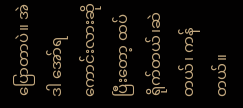ပြောတာပဲ။ အဲဒါ အော်ရကောင်းလားဆိုပြီးတော့ ထပ်ရိုက်တယ်၊ဆဲတယ်၊ ကန်တယ်။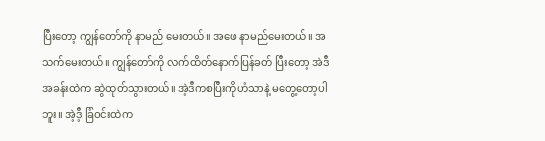ပြီးတော့ ကျွန်တော်ကို နာမည် မေးတယ်။ အဖေ နာမည်မေးတယ်။ အသက်မေးတယ်။ ကျွန်တော်ကို လက်ထိတ်နောက်ပြန်ခတ် ပြီးတော့ အဲဒီအခန်းထဲက ဆွဲထုတ်သွားတယ်။ အဲ့ဒီကစပြီးကိုဟံသာနဲ့ မတွေ့‌တော့ပါဘူး။ အဲ့ဒီ့ ခြံဝင်းထဲက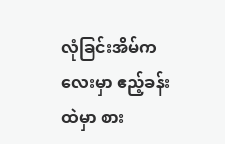လုံခြင်းအိမ်ကလေးမှာ ဧည့်ခန်းထဲမှာ စား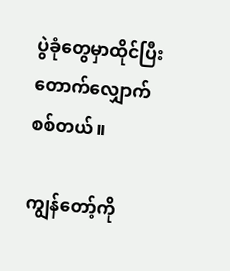ပွဲခုံတွေမှာထိုင်ပြီးတောက်လျှောက်စစ်တယ်။

ကျွန်တော့်ကို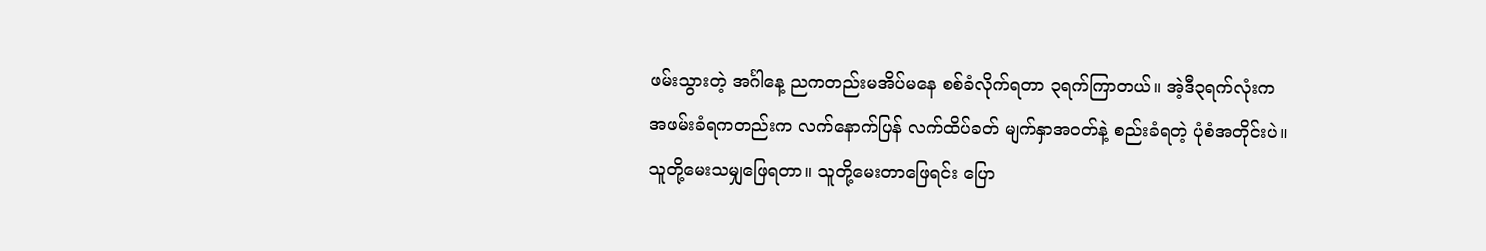ဖမ်းသွားတဲ့ အင်္ဂါနေ့ ညကတည်းမအိပ်မနေ စစ်ခံလိုက်ရတာ ၃ရက်ကြာတယ်။ အဲ့ဒီ၃ရက်လုံးက အဖမ်းခံရကတည်းက လက်နောက်ပြန် လက်ထိပ်ခတ် မျက်နှာအဝတ်နဲ့ စည်းခံရတဲ့ ပုံစံအတိုင်းပဲ။ သူတို့မေးသမျှဖြေရတာ။ သူတို့မေးတာဖြေရင်း ပြော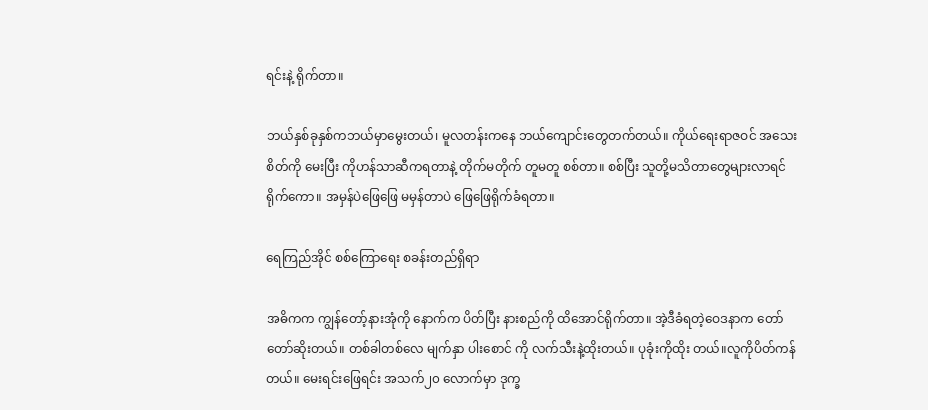ရင်းနဲ့ ရိုက်တာ။

ဘယ်နှစ်ခုနှစ်ကဘယ်မှာမွေးတယ်၊ မူလတန်းကနေ ဘယ်ကျောင်းတွေတက်တယ်။ ကိုယ်ရေးရာဇဝင် အသေးစိတ်ကို မေးပြီး ကိုဟန်သာဆီကရတာနဲ့ တိုက်မတိုက် တူမတူ စစ်တာ။ စစ်ပြီး သူတို့မသိတာတွေများလာရင် ရိုက်ကော။ အမှန်ပဲဖြေ‌ဖြေ မမှန်တာပဲ ဖြေဖြေရိုက်ခံရတာ။

ရေကြည်အိုင် စစ်ကြောရေး စခန်းတည်ရှိရာ

အဓိကက ကျွန်တော့်နားအုံကို နောက်က ပိတ်ပြီး နားစည်ကို ထိအောင်ရိုက်တာ။ အဲ့ဒီခံရတဲ့ဝေဒနာက တော်တော်ဆိုးတယ်။ တစ်ခါတစ်လေ မျက်နှာ ပါးစောင် ကို လက်သီးနဲ့ထိုးတယ်။ ပုခုံးကိုထိုး တယ်။လူကိုပိတ်ကန်တယ်။ မေးရင်းဖြေရင်း အသက်၂၀ လောက်မှာ ဒုက္ခ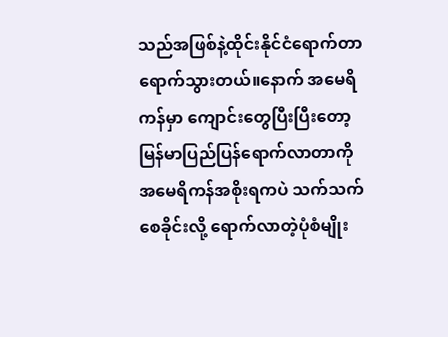သည်အဖြစ်နဲ့ထိုင်းနိုင်ငံရောက်တာ ရောက်သွားတယ်။နောက် အမေရိကန်မှာ ကျောင်းတွေပြီးပြီးတော့ မြန်မာပြည်ပြန်ရောက်လာတာကို အမေရိကန်အစိုးရကပဲ သက်သက်စေခိုင်းလို့ ရောက်လာတဲ့ပုံစံမျိုး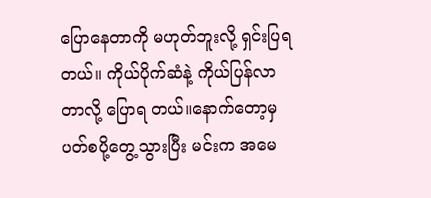ပြောနေတာကို မဟုတ်ဘူးလို့ ရှင်းပြရတယ်။ ကိုယ်ပိုက်ဆံနဲ့ ကိုယ်ပြန်လာတာလို့ ပြောရ တယ်။နောက်တော့မှ ပတ်စပို့တွေ့သွားပြီး မင်းက အမေ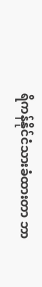ရိကန်နိုင်ငံသားခံထားတာ ဘာ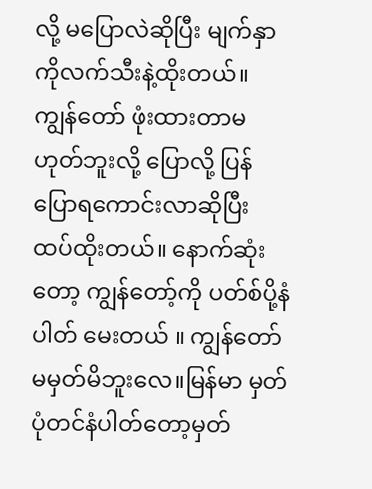လို့ မပြောလဲဆိုပြီး မျက်နှာကိုလက်သီးနဲ့ထိုးတယ်။ ကျွန်တော် ဖုံးထားတာမဟုတ်ဘူးလို့ ပြောလို့ ပြန်ပြောရကောင်းလာဆိုပြီး ထပ်ထိုးတယ်။ နောက်ဆုံးတော့ ကျွန်တော့်ကို ပတ်စ်ပို့နံပါတ် မေးတယ် ။ ကျွန်တော်မမှတ်မိဘူးလေ။မြန်မာ မှတ်ပုံတင်နံပါတ်တော့မှတ်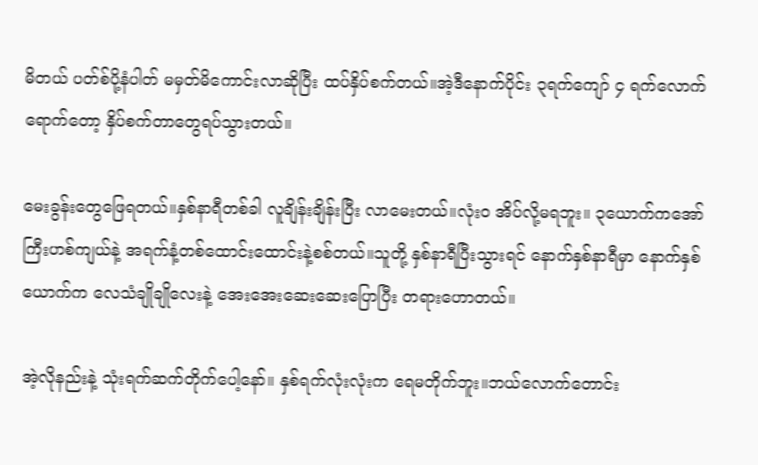မိတယ် ပတ်စ်ပို့နံပါတ် မမှတ်မိကောင်းလာဆိုပြီး ထပ်နှိပ်စက်တယ်။အဲ့ဒီနောက်ပိုင်း ၃ရက်ကျော် ၄ ရက်လောက်ရောက်တော့ နှိပ်စက်တာတွေရပ်သွားတယ်။

မေးခွန်းတွေဖြေရတယ်။နှစ်နာရီတစ်ခါ လူချိန်းချိန်းပြီး လာမေးတယ်။လုံးဝ အိပ်လို့မရဘူး။ ၃ယောက်ကအော်ကြီးဟစ်ကျယ်နဲ့ အရက်နံ့တစ်ထောင်းထောင်းနဲ့စစ်တယ်။သူတို့ နှစ်နာရီပြီးသွားရင် နောက်နှစ်နာရီမှာ နောက်နှစ်ယောက်က လေသံချိုချိုလေးနဲ့ ‌အေးအေးဆေးဆေးပြောပြီး တရားဟောတယ်။

အဲ့လိုနည်းနဲ့ သုံးရက်ဆက်တိုက်ပေါ့နော်။ နှစ်ရက်လုံးလုံးက ရေမတိုက်ဘူး။ဘယ်လောက်တောင်း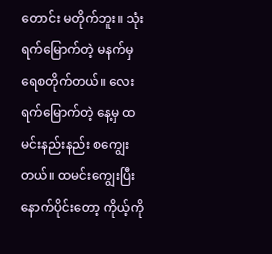တောင်း မတိုက်ဘူး။ သုံးရက်မြောက်တဲ့ မနက်မှ ရေစတိုက်တယ်။ လေးရက်မြောက်တဲ့ နေ့မှ ထမင်းနည်းနည်း စကျွေးတယ်။ ထမင်းကျွေးပြီးနောက်ပိုင်းတော့ ကိုယ့်ကို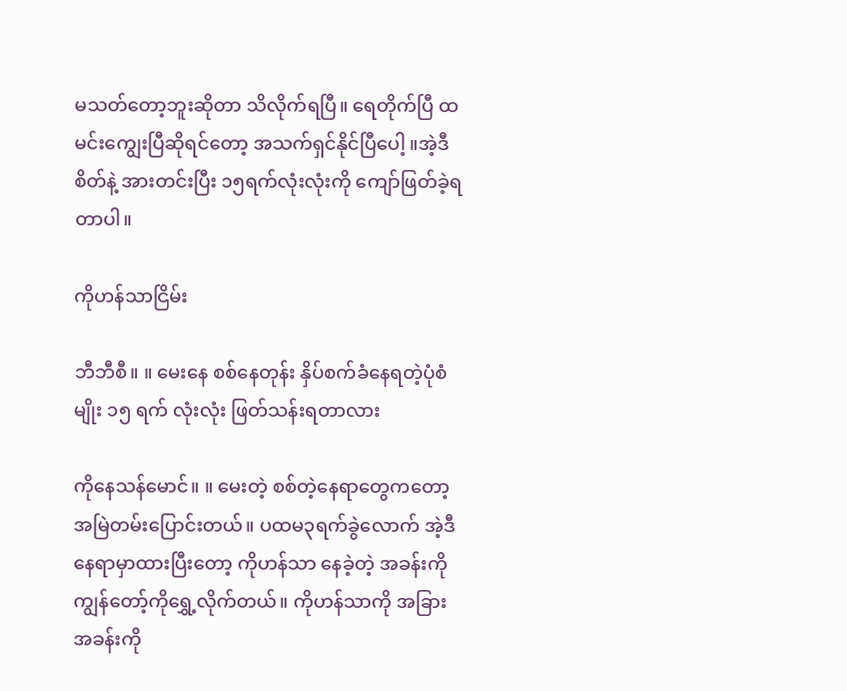မသတ်တော့ဘူးဆိုတာ သိလိုက်ရပြီ။ ရေတိုက်ပြီ ထမင်းကျွေးပြီဆိုရင်တော့ အသက်ရှင်နိုင်ပြီပေါ့ ။အဲ့ဒီ စိတ်နဲ့ အားတင်းပြီး ၁၅ရက်လုံးလုံးကို ကျော်ဖြတ်ခဲ့ရတာပါ။

ကိုဟန်သာငြိမ်း

ဘီဘီစီ။ ။ မေးနေ စစ်နေတုန်း နှိပ်စက်ခံနေရတဲ့ပုံစံမျိုး ၁၅ ရက် လုံးလုံး ဖြတ်သန်းရတာလား

ကိုနေသန်မောင်။ ။ မေးတဲ့ စစ်တဲ့နေရာတွေကတော့ အမြဲတမ်းပြောင်းတယ်။ ပထမ၃ရက်ခွဲလောက် အဲ့ဒီနေရာမှာထားပြီးတော့ ကိုဟန်သာ နေခဲ့တဲ့ အခန်းကို ကျွန်တော့်ကိုရွှေ့လိုက်တယ်။ ကိုဟန်သာကို အခြားအခန်းကို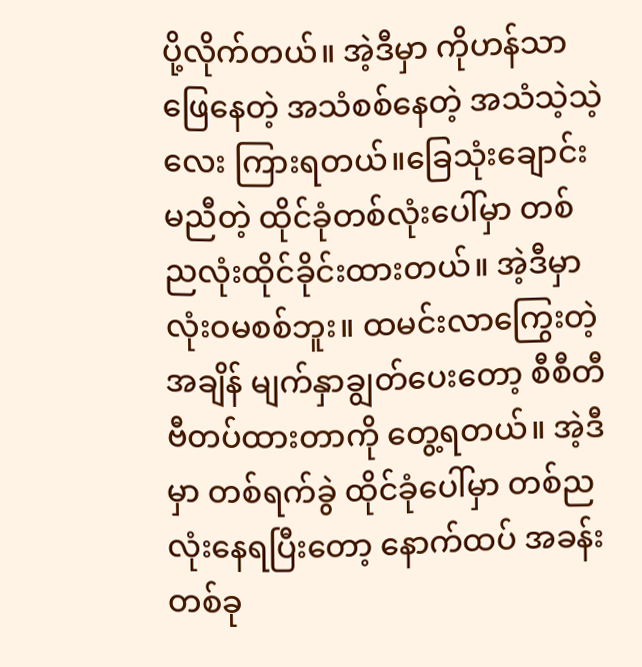ပို့လိုက်တယ်။ အဲ့ဒီမှာ ကိုဟန်သာ ဖြေနေတဲ့ အသံစစ်နေတဲ့ အသံသဲ့သဲ့လေး ကြားရတယ်။ခြေသုံးချောင်းမညီတဲ့ ထိုင်ခုံတစ်လုံးပေါ်မှာ တစ်ညလုံးထိုင်ခိုင်းထားတယ်။ အဲ့ဒီမှာလုံးဝမစစ်ဘူး။ ထမင်းလာကြွေးတဲ့အချိန် မျက်နှာချွတ်ပေးတော့ စီစီတီဗီတပ်ထားတာကို တွေ့ရတယ်။ အဲ့ဒီမှာ တစ်ရက်ခွဲ ထိုင်ခုံပေါ်မှာ တစ်ညလုံးနေရပြီးတော့ နောက်ထပ် အခန်းတစ်ခု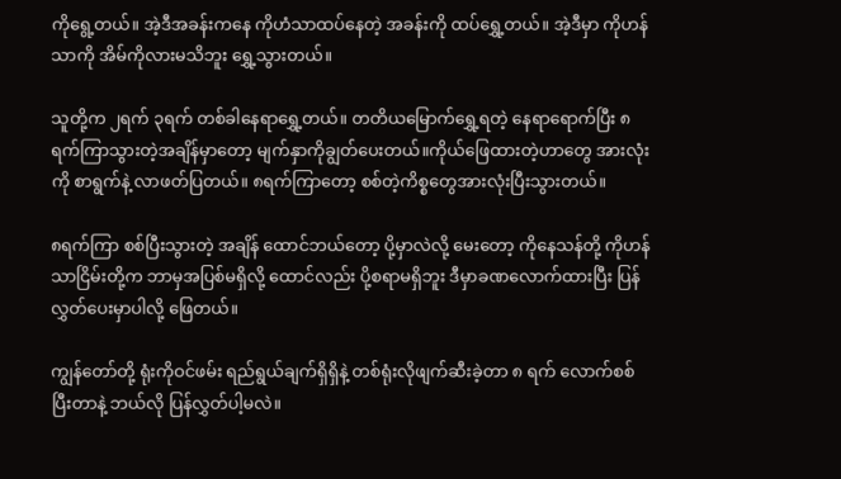ကိုရွေ့တယ်။ အဲ့ဒီအခန်းကနေ ကိုဟံသာထပ်နေတဲ့ အခန်းကို ထပ်‌ရွှေ့တယ်။ အဲ့ဒီမှာ ကိုဟန်သာကို အိမ်ကိုလားမသိဘူး ရွှေ့သွားတယ်။

သူတို့က ၂ရက် ၃ရက် တစ်ခါနေရာရွှေ့တယ်။ တတိယမြောက်ရွှေ့ရတဲ့ နေရာရောက်ပြီး ၈ရက်ကြာသွားတဲ့အချိန်မှာတော့ မျက်နှာကိုချွတ်ပေးတယ်။ကိုယ်ဖြေထားတဲ့ဟာတွေ အားလုံးကို စာရွက်နဲ့ လာဖတ်ပြတယ်။ ၈ရက်ကြာတော့ စစ်တဲ့ကိစ္စတွေအားလုံးပြီးသွားတယ်။

၈ရက်ကြာ စစ်ပြီးသွားတဲ့ အချိန် ထောင်ဘယ်တော့ ပို့မှာလဲလို့ မေးတော့ ကိုနေသန်တို့ ကိုဟန်သာငြိမ်းတို့က ဘာမှအပြစ်မရှိလို့ ထောင်လည်း ပို့စရာမရှိဘူး ဒီမှာခဏလောက်ထားပြီး ပြန်လွှတ်ပေးမှာပါလို့ ဖြေတယ်။

ကျွန်တော်တို့ ရုံးကိုဝင်ဖမ်း ရည်ရွယ်ချက်ရှိရှိနဲ့ တစ်ရုံးလိုဖျက်ဆီးခဲ့တာ ၈ ရက် လောက်စစ်ပြီးတာနဲ့ ဘယ်လို ပြန်လွှတ်ပါ့မလဲ။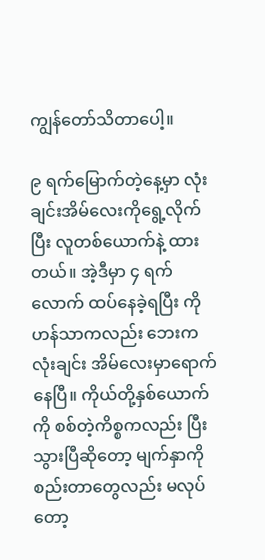ကျွန်တော်သိတာပေါ့။

၉ ရက်မြောက်တဲ့နေ့မှာ လုံးချင်းအိမ်လေးကိုရွေ့လိုက်ပြီး လူတစ်ယောက်နဲ့ ထားတယ်။ အဲ့ဒီမှာ ၄ ရက်လောက် ထပ်နေခဲ့ရပြီး ကိုဟန်သာကလည်း ဘေးကလုံးချင်း အိမ်လေးမှာရောက်နေပြီ။ ကိုယ်တို့နှစ်ယောက်ကို စစ်တဲ့ကိစ္စကလည်း ပြီးသွားပြီဆို‌တော့ မျက်နှာကို စည်းတာတွေလည်း မလုပ်တော့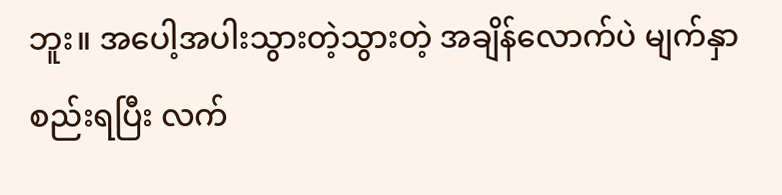ဘူး။ အပေါ့အပါးသွားတဲ့သွားတဲ့ အချိန်လောက်ပဲ မျက်နှာစည်းရပြီး လက်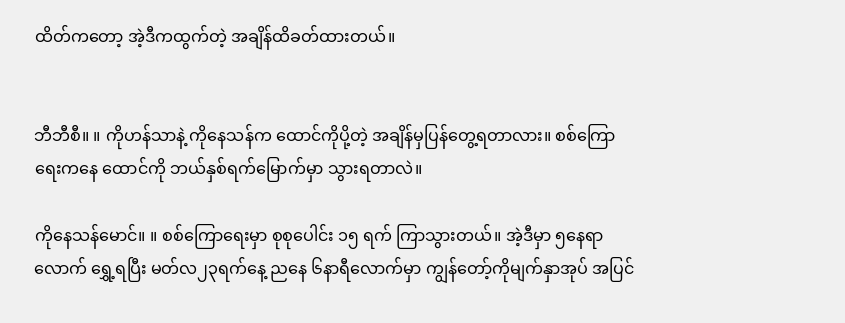ထိတ်ကတော့ အဲ့ဒီကထွက်တဲ့ အချိန်ထိခတ်ထားတယ်။


ဘီဘီစီ။ ။ ကိုဟန်သာနဲ့ ကိုနေသန်က ထောင်ကိုပို့တဲ့ အချိန်မှပြန်တွေ့ရတာလား။ စစ်ကြောရေးကနေ ထောင်ကို ဘယ်နှစ်ရက်မြောက်မှာ သွားရတာလဲ။

ကိုနေသန်မောင်။ ။ စစ်ကြောရေးမှာ စုစုပေါင်း ၁၅ ရက် ကြာသွားတယ်။ အဲ့ဒီမှာ ၅နေရာလောက် ရွှေ့ရပြီး မတ်လ၂၃ရက်နေ့ ညနေ ၆နာရီလောက်မှာ ကျွန်တော့်ကိုမျက်နှာအုပ် အပြင်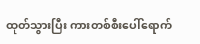ထုတ်သွားပြီး ကားတစ်စီးပေါ်ရောက်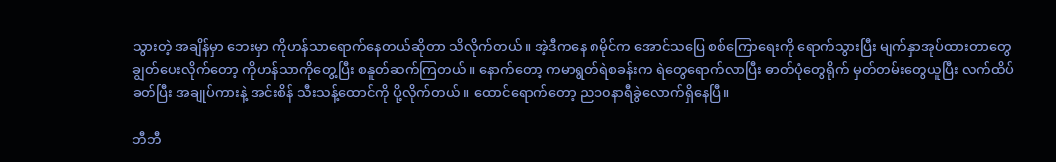သွားတဲ့ အချိန်မှာ ဘေးမှာ ကိုဟန်သာရောက်နေတယ်ဆိုတာ သိလိုက်တယ်။ အဲ့ဒီကနေ ၈မိုင်က အောင်သပြေ စစ်ကြောရေးကို ရောက်သွားပြီး မျက်နှာအုပ်ထားတာတွေ ချွတ်ပေးလိုက်တော့ ကိုဟန်သာကိုတွေ့ပြီး စနူတ်ဆက်ကြတယ်။ နောက်တော့ ကမာရွတ်ရဲစခန်းက ရဲတွေရောက်လာပြီး ဓာတ်ပုံတွေရိုက် မှတ်တမ်းတွေယူပြီး လက်ထိပ်ခတ်ပြီး အချုပ်ကားနဲ့ အင်းစိန် သီးသန့်ထောင်ကို ပို့လိုက်တယ်။ ထောင်ရောက်တော့ ည၁၀နာရီခွဲလောက်ရှိနေပြီ။

ဘီဘီ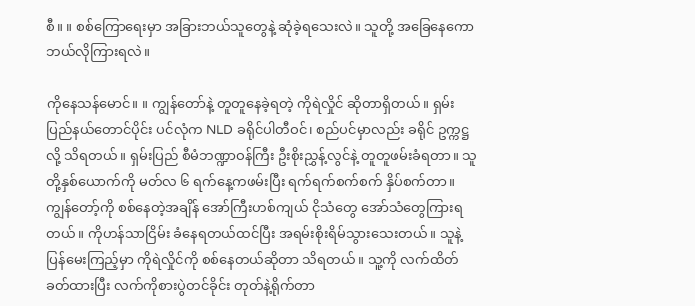စီ။ ။ စစ်ကြောရေးမှာ အခြားဘယ်သူတွေနဲ့ ဆုံခဲ့ရသေးလဲ။ သူတို့ အခြေနေကော ဘယ်လိုကြားရလဲ။

ကိုနေသန်မောင်။ ။ ကျွန်တော်နဲ့ တူတူနေခဲ့ရတဲ့ ကိုရဲလှိုင် ဆိုတာရှိတယ်။ ရှမ်းပြည်နယ်တောင်ပိုင်း ပင်လုံက NLD ခရိုင်ပါတီဝင်၊ စည်ပင်မှာလည်း ခရိုင် ဥက္ကဋ္ဌလို့ သိရတယ်။ ရှမ်းပြည် စီမံဘဏ္ဍာဝန်ကြီး ဦးစိုးညွှန့်လွင်နဲ့ တူတူဖမ်းခံရတာ။ သူတို့နှစ်ယောက်ကို မတ်လ ၆ ရက်နေ့ကဖမ်းပြီး ရက်ရက်စက်စက် နှိပ်စက်တာ။ ကျွန်တော့်ကို စစ်နေတဲ့အချိန် ‌အော်ကြီးဟစ်ကျယ် ငိုသံတွေ အော်သံတွေကြားရတယ်။ ကိုဟန်သာငြိမ်း ခံနေရတယ်ထင်ပြီး အရမ်းစိုးရိမ်သွားသေးတယ်။ သူနဲ့ ပြန်မေးကြည့်မှာ ကိုရဲလှိုင်ကို စစ်နေတယ်ဆိုတာ သိရတယ်။ သူ့ကို လက်ထိတ်ခတ်ထားပြီး လက်ကိုစားပွဲတင်ခိုင်း တုတ်နဲ့ရိုက်တာ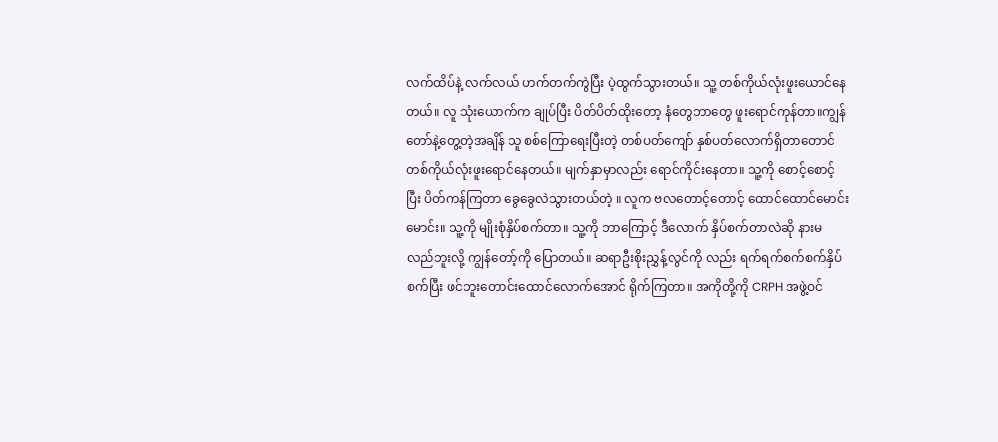လက်ထိပ်နဲ့ လက်လယ် ဟက်တက်ကွဲပြီး ပဲ့ထွက်သွားတယ်။ သူ့ တစ်ကိုယ်လုံးဖူးယောင်နေတယ်။ လူ သုံးယောက်က ချုပ်ပြီး ပိတ်ပိတ်ထိုးတော့ နံတွေဘာတွေ ဖူးရောင်ကုန်တာ။ကျွန်တော်နဲ့တွေ့တဲ့အချိန် သူ စစ်ကြောရေးပြီးတဲ့ တစ်ပတ်ကျော် နှစ်ပတ်လောက်ရှိတာတောင် တစ်ကိုယ်လုံးဖူးရောင်နေတယ်။ မျက်နှာမှာလည်း ရောင်ကိုင်းနေတာ။ သူ့ကို စောင့်စောင့်ပြီး ပိတ်ကန်ကြတာ ခွေခွေလဲသွားတယ်တဲ့ ။ လူက ဗလတောင့်တောင့် ထောင်ထောင်မောင်းမောင်း။ သူ့ကို မျိုးစုံနှိပ်စက်တာ။ သူ့ကို ဘာကြောင့် ဒီလောက် နှိပ်စက်တာလဲဆို နားမလည်ဘူးလို့ ကျွန်တော့်ကို ပြောတယ်။ ဆရာဦးစိုးညွှန့်လွင်ကို လည်း ရက်ရက်စက်စက်နှိပ်စက်ပြီး ဖင်ဘူးတောင်းထောင်လောက်အောင် ရိုက်ကြတာ။ အကိုတို့ကို CRPH အဖွဲ့ဝင်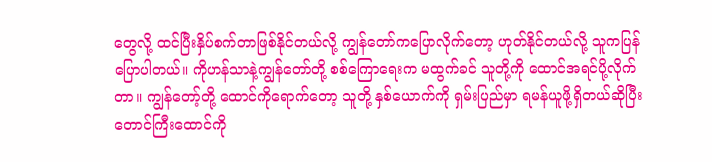တွေလို့ ထင်ပြီးနှိပ်စက်တာဖြစ်နိုင်တယ်လို့ ကျွန်တော်ကပြောလိုက်တော့ ဟုတ်နိုင်တယ်လို့ သူကပြန်ပြောပါတယ်။ ကိုဟန်သာနဲ့ကျွန်တော်တို့ စစ်ကြောရေးက မထွက်ခင် သူတို့ကို ထောင်အရင်ပို့လိုက်တာ။ ကျွန်တော့်တို့ ထောင်ကိုရောက်တော့ သူတို့ နှစ်ယောက်ကို ရှမ်းပြည်မှာ ရမန်ယူဖို့ရှိတယ်ဆိုပြီး တောင်ကြီးထောင်ကို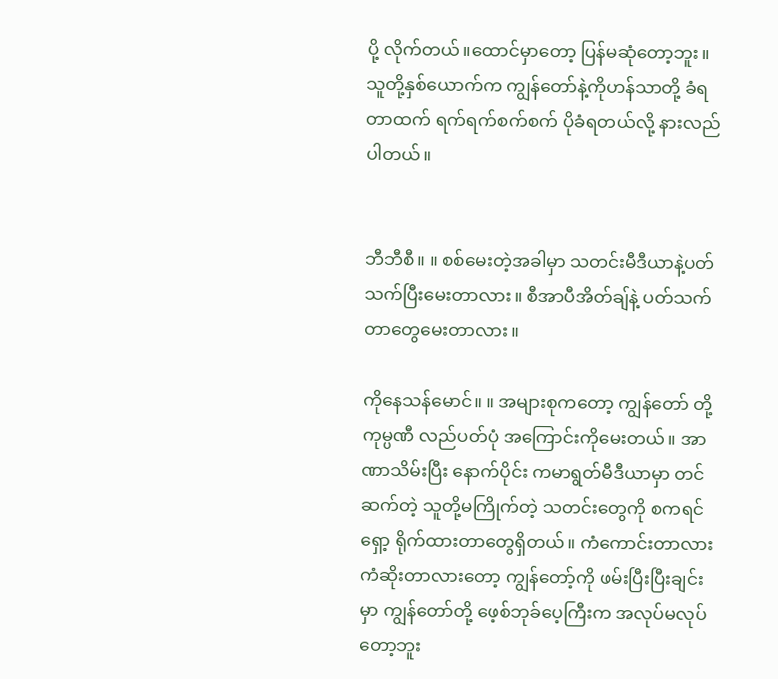ပို့ လိုက်တယ်။ထောင်မှာတော့ ပြန်မဆုံတော့ဘူး။သူတို့နှစ်ယောက်က ကျွန်တော်နဲ့ကိုဟန်သာတို့ ခံရတာထက် ရက်ရက်စက်စက် ပိုခံရတယ်လို့ နားလည်ပါတယ်။


ဘီဘီစီ။ ။ စစ်မေးတဲ့အခါမှာ သတင်းမီဒီယာနဲ့ပတ်သက်ပြီးမေးတာလား။ စီအာပီအိတ်ချ်နဲ့ ပတ်သက်တာတွေမေးတာလား။

ကိုနေသန်မောင်။ ။ အများစုကတော့ ကျွန်တော် တို့ကုမ္ပဏီ လည်ပတ်ပုံ အကြောင်းကိုမေးတယ်။ အာဏာသိမ်းပြီး နောက်ပိုင်း ကမာရွတ်မီဒီယာမှာ တင်ဆက်တဲ့ သူတို့မကြိုက်တဲ့ သတင်းတွေကို စကရင်ရှော့ ရိုက်ထားတာတွေရှိတယ်။ ကံကောင်းတာလား ကံဆိုးတာလားတော့ ကျွန်တော့်ကို ဖမ်းပြီးပြီးချင်းမှာ ကျွန်တော်တို့ ဖေ့စ်ဘုခ်ပေ့ကြီးက အလုပ်မလုပ်တော့ဘူး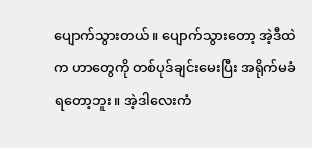ပျောက်သွားတယ်။ ပျောက်သွားတော့ အဲ့ဒီထဲက ဟာတွေကို တစ်ပုဒ်ချင်းမေးပြီး အရိုက်မခံရတော့ဘူး။ အဲ့ဒါလေးကံ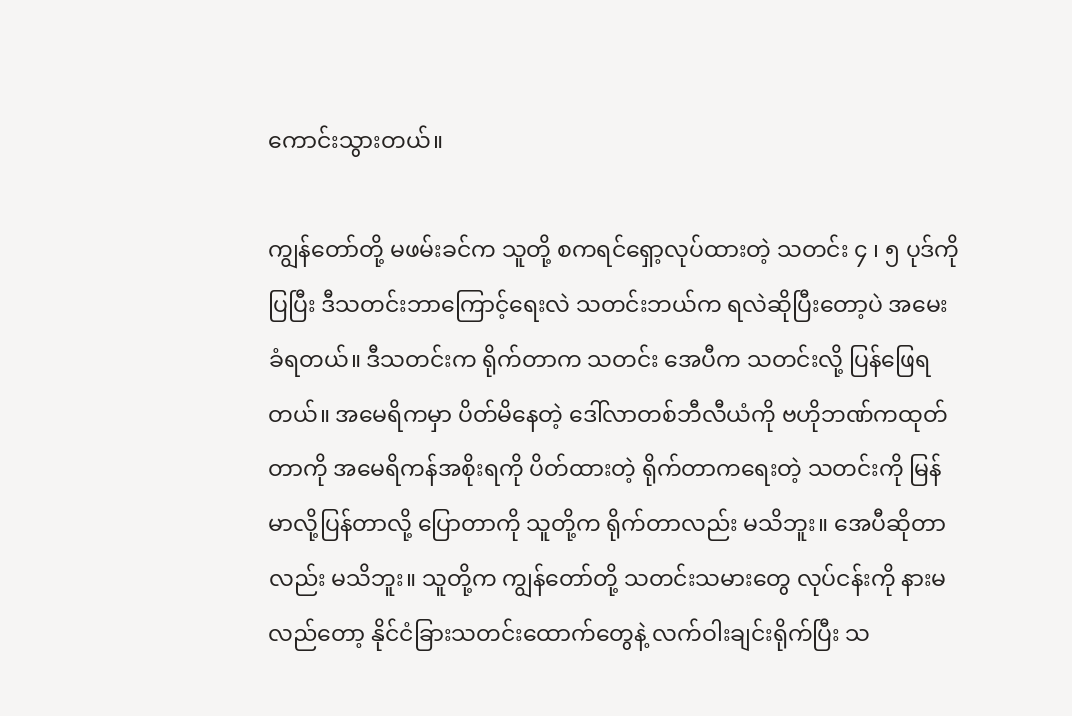ကောင်းသွားတယ်။

ကျွန်တော်တို့ မဖမ်းခင်က သူတို့ စကရင်ရှော့လုပ်ထားတဲ့ သတင်း ၄ ၊ ၅ ပုဒ်ကို ပြပြီး ဒီသတင်းဘာကြောင့်ရေးလဲ သတင်းဘယ်က ရလဲဆိုပြီးတော့ပဲ အမေးခံရတယ်။ ဒီသတင်းက ရိုက်တာက သတင်း အေပီက သတင်းလို့ ပြန်ဖြေရတယ်။ အမေရိကမှာ ပိတ်မိနေတဲ့ ဒေါ်လာတစ်ဘီလီယံကို ဗဟိုဘဏ်ကထုတ်တာကို အမေရိကန်အစိုးရကို ပိတ်ထားတဲ့ ရိုက်တာကရေးတဲ့ သတင်းကို မြန်မာလို့ပြန်တာလို့ ပြောတာကို သူတို့က ရိုက်တာလည်း မသိဘူး။ အေပီဆိုတာလည်း မသိဘူး။ သူတို့က ကျွန်တော်တို့ သတင်းသမားတွေ လုပ်ငန်းကို နားမလည်တော့ နိုင်ငံခြားသတင်းထောက်တွေနဲ့ လက်ဝါးချင်းရိုက်ပြီး သ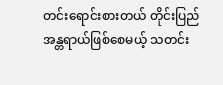တင်းရောင်းစားတယ် တိုင်းပြည် အန္တရာယ်ဖြစ်စေမယ့် သတင်း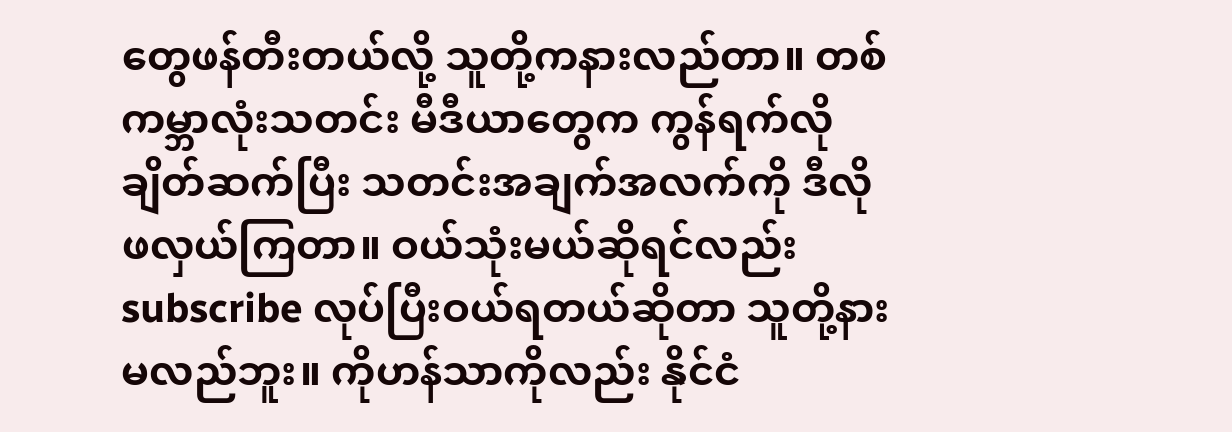တွေဖန်တီးတယ်လို့ သူတို့ကနားလည်တာ။ တစ်ကမ္ဘာလုံးသတင်း မီဒီယာတွေက ကွန်ရက်လိုချိတ်ဆက်ပြီး သတင်းအချက်အလက်ကို ဒီလိုဖလှယ်ကြတာ။ ဝယ်သုံးမယ်ဆိုရင်လည်း subscribe လုပ်ပြီးဝယ်ရတယ်ဆိုတာ သူတို့နားမလည်ဘူး။ ကိုဟန်သာကိုလည်း နိုင်ငံ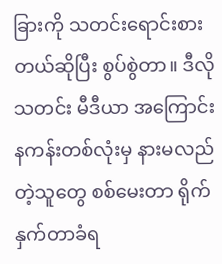ခြားကို သတင်းရောင်းစားတယ်ဆိုပြီး စွပ်စွဲတာ။ ဒီလိုသတင်း မီဒီယာ အကြောင်း နကန်းတစ်လုံးမှ နားမလည်တဲ့သူတွေ စစ်မေးတာ ရိုက်နှက်တာခံရ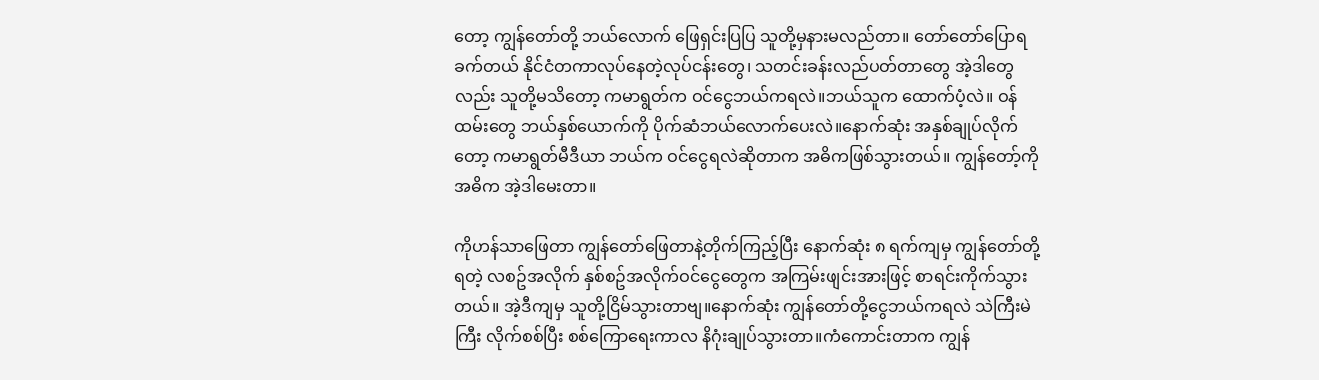တော့ ကျွန်တော်တို့ ဘယ်လောက် ဖြေရှင်းပြပြ သူတို့မှနားမလည်တာ။ တော်တော်ပြောရခက်တယ် နိုင်ငံတကာလုပ်နေတဲ့လုပ်ငန်းတွေ၊ သတင်းခန်းလည်ပတ်တာတွေ အဲ့ဒါတွေလည်း သူတို့မသိတော့ ကမာရွတ်က ဝင်ငွေဘယ်ကရလဲ။ဘယ်သူက ထောက်ပံ့လဲ။ ဝန်ထမ်းတွေ ဘယ်နှစ်ယောက်ကို ပိုက်ဆံဘယ်လောက်ပေးလဲ။နောက်ဆုံး အနှစ်ချုပ်လိုက်တော့ ကမာရွတ်မီဒီယာ ဘယ်က ဝင်ငွေရလဲဆိုတာက အဓိကဖြစ်သွားတယ်။ ကျွန်တော့်ကို အဓိက အဲ့ဒါမေးတာ။

ကိုဟန်သာဖြေတာ ကျွန်တော်ဖြေတာနဲ့တိုက်ကြည့်ပြီး နောက်ဆုံး ၈ ရက်ကျမှ ကျွန်တော်တို့ရတဲ့ လစဥ်အလိုက် နှစ်စဥ်အလိုက်ဝင်ငွေတွေက အကြမ်းဖျင်းအားဖြင့် စာရင်းကိုက်သွားတယ်။ အဲ့ဒီကျမှ သူတို့ငြိမ်သွားတာဗျ။နောက်ဆုံး ကျွန်တော်တို့ငွေဘယ်ကရလဲ သဲကြီးမဲကြီး လိုက်စစ်ပြီး စစ်ကြောရေးကာလ နိဂုံးချုပ်သွားတာ။ကံကောင်းတာက ကျွန်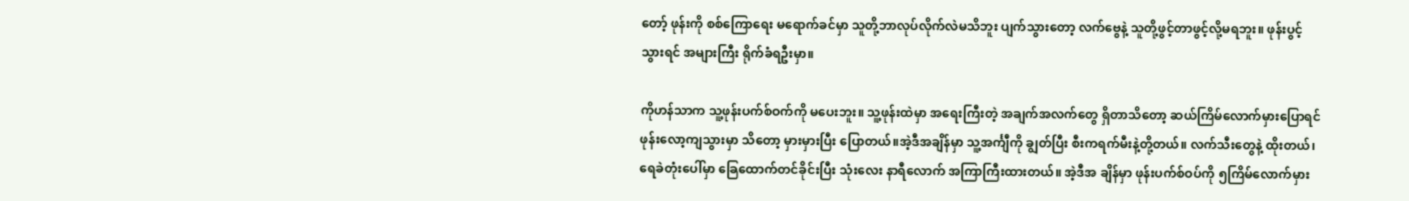တော့် ဖုန်းကို စစ်ကြောရေး မရောက်ခင်မှာ သူတို့ဘာလုပ်လိုက်လဲမသိဘူး ပျက်သွားတော့ လက်ဗွေနဲ့ သူတို့ဖွင့်တာဖွင့်လို့မရဘူး။ ဖုန်းပွင့်သွားရင် အများကြီး ရိုက်ခံရဦးမှာ။

ကိုဟန်သာက သူ့ဖုန်းပက်စ်ဝက်ကို မပေးဘူး။ သူ့ဖုန်းထဲမှာ အရေးကြီးတဲ့ အချက်အလက်တွေ ရှိတာသိတော့ ဆယ်ကြိမ်လောက်မှားပြောရင် ဖုန်းလော့ကျသွားမှာ သိတော့ မှားမှားပြီး ပြောတယ်။အဲ့ဒီအချိန်မှာ သူ့အင်္ကျီကို ချွတ်ပြီး စီးကရက်မီးနဲ့တို့တယ်။ လက်သီးတွေနဲ့ ထိုးတယ်၊ရေခဲတုံးပေါ်မှာ ခြေထောက်တင်ခိုင်းပြီး သုံးလေး နာရီလောက် အကြာကြီးထားတယ်။ အဲ့ဒီအ ချိန်မှာ ဖုန်းပက်စ်ဝပ်ကို ၅ကြိမ်လောက်မှား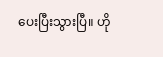ပေးပြီးသွားပြီ။ ဟို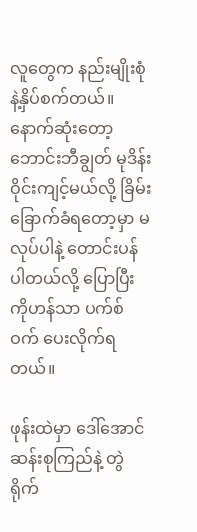လူတွေက နည်းမျိုးစုံနဲ့နှိပ်စက်တယ်။ နောက်ဆုံးတော့ ဘောင်းဘီချွတ် မုဒိန်းဝိုင်းကျင့်မယ်လို့ ခြိမ်းခြောက်ခံရတော့မှာ မလုပ်ပါနဲ့ တောင်းပန်ပါတယ်လို့ ပြောပြီး ကိုဟန်သာ ပက်စ်ဝက် ပေးလိုက်ရတယ်။

ဖုန်းထဲမှာ ဒေါ်အောင်ဆန်းစုကြည်နဲ့ တွဲရိုက်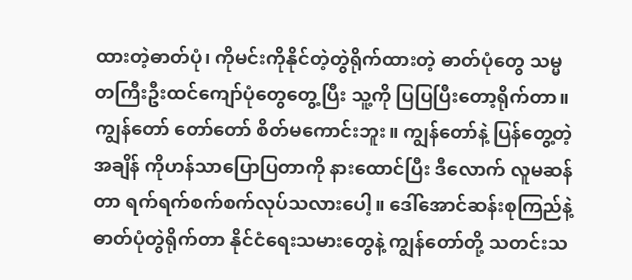ထားတဲ့ဓာတ်ပုံ၊ ကိုမင်းကိုနိုင်တဲ့တွဲရိုက်ထားတဲ့ ဓာတ်ပုံတွေ သမ္မတကြီးဦးထင်ကျော်ပုံတွေတွေ့ပြီး သူ့ကို ပြပြပြီးတော့ရိုက်တာ။ ကျွန်တော် တော်တော် စိတ်မကောင်းဘူး။ ကျွန်တော်နဲ့ ပြန်တွေ့တဲ့အချိန် ကိုဟန်သာပြောပြတာကို နားထောင်ပြီး ဒီလောက် လူမဆန်တာ ရက်ရက်စက်စက်လုပ်သလားပေါ့။ ဒေါ်အောင်ဆန်းစုကြည်နဲ့ ဓာတ်ပုံတွဲရိုက်တာ နိုင်ငံရေးသမားတွေနဲ့ ကျွန်တော်တို့ သတင်းသ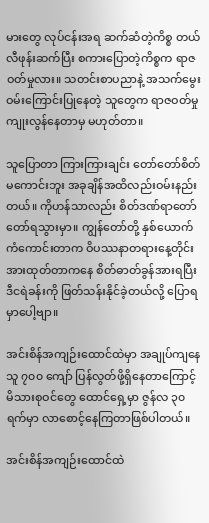မားတွေ လုပ်ငန်းအရ ဆက်ဆံတဲ့ကိစ္စ တယ်လီဖုန်းဆက်ပြီး စကားပြောတဲ့ကိစ္စက ရာဇဝတ်မှုလား။ သတင်းစာပညာနဲ့ အသက်မွေးဝမ်းကြောင်းပြုနေတဲ့ သူတွေက ရာဇဝတ်မှုကျုးလွန်နေတာမှ မဟုတ်တာ။

သူပြောတာ ကြားကြားချင်း တော်တော်စိတ်မကောင်းဘူး အခုချိန်အထိလည်းဝမ်းနည်းတယ်။ ကိုဟန်သာလည်း စိတ်ဒဏ်ရာတော်တော်ရသွားမှာ။ ကျွန်တော်တို့ နှစ်ယောက်ကံကောင်းတာက ဝိပဿနာတရားနေ့တိုင်းအားထုတ်တာကနေ စိတ်ဓာတ်ခွန်အားရပြီး ဒီငရဲခန်းကို ဖြတ်သန်းနိုင်ခဲ့တယ်လို့ ပြောရမှာပေါ့ဗျာ။

အင်းစိန်အကျဉ်းထောင်ထဲမှာ အချုပ်ကျနေသူ ၇၀၀ ကျော် ပြန်လွတ်ဖို့ရှိနေတာကြောင့် မိသားစုဝင်တွေ ထောင်ရှေ့မှာ ဇွန်လ ၃၀ ရက်မှာ လာစောင့်နေကြတာဖြစ်ပါတယ်။

အင်းစိန်အကျဉ်းထောင်ထဲ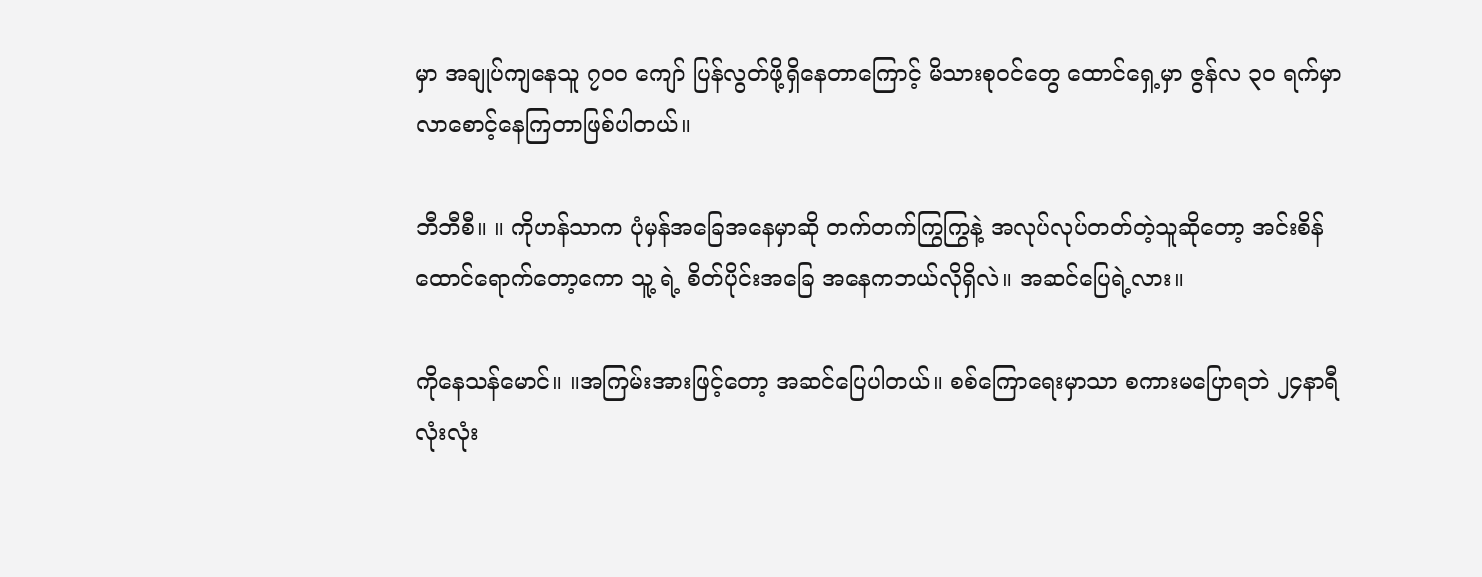မှာ အချုပ်ကျနေသူ ၇၀၀ ကျော် ပြန်လွတ်ဖို့ရှိနေတာကြောင့် မိသားစုဝင်တွေ ထောင်ရှေ့မှာ ဇွန်လ ၃၀ ရက်မှာ လာစောင့်နေကြတာဖြစ်ပါတယ်။

ဘီဘီစီ။ ။ ကိုဟန်သာက ပုံမှန်အခြေအနေမှာဆို တက်တက်ကြွကြွနဲ့ အလုပ်လုပ်တတ်တဲ့သူဆိုတော့ အင်းစိန်ထောင်ရောက်တော့ကော သူ့ ရဲ့ စိတ်ပိုင်းအခြေ အနေကဘယ်လိုရှိလဲ။ အဆင်ပြေရဲ့လား။

ကိုနေသန်မောင်။ ။အကြမ်းအားဖြင့်တော့ အဆင်ပြေပါတယ်။ စစ်ကြောရေးမှာသာ စကားမပြောရဘဲ ၂၄နာရီလုံးလုံး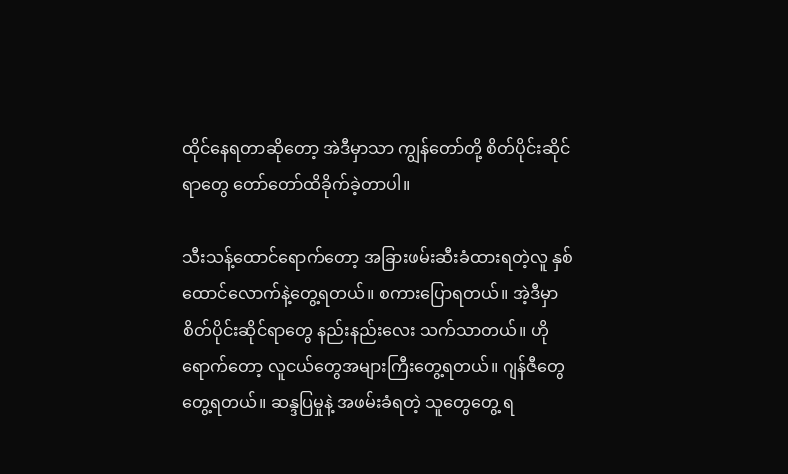ထိုင်နေရတာဆိုတော့ အဲဒီမှာသာ ကျွန်တော်တို့ စိတ်ပိုင်းဆိုင်ရာတွေ တော်တော်ထိခိုက်ခဲ့တာပါ။

သီးသန့်ထောင်ရောက်တော့ အခြားဖမ်းဆီးခံထားရတဲ့လူ နှစ်ထောင်လောက်နဲ့တွေ့ရတယ်။ စကား‌ပြောရတယ်။ အဲ့ဒီမှာ စိတ်ပိုင်းဆိုင်ရာတွေ နည်းနည်းလေး သက်သာတယ်။ ဟိုရောက်တော့ လူငယ်တွေအများကြီးတွေ့ရတယ်။ ဂျန်ဇီတွေတွေ့ရတယ်။ ဆန္ဒပြမှုနဲ့ အဖမ်းခံရတဲ့ သူတွေတွေ့ ရ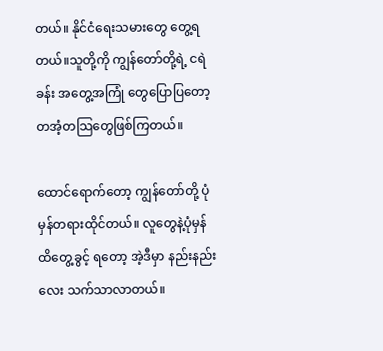တယ်။ နိုင်ငံရေးသမားတွေ တွေ့ရတယ်။သူတို့ကို ကျွန်တော်တို့ရဲ့ ငရဲခန်း အတွေ့အကြုံ တွေပြောပြတော့ တအံ့တသြတွေဖြစ်ကြတယ်။

ထောင်ရောက်တော့ ကျွန်တော်တို့ ပုံမှန်တရားထိုင်တယ်။ လူတွေနဲ့ပုံမှန် ထိတွေ့ခွင့် ရတော့ အဲ့ဒီမှာ နည်းနည်းလေး သက်သာလာတယ်။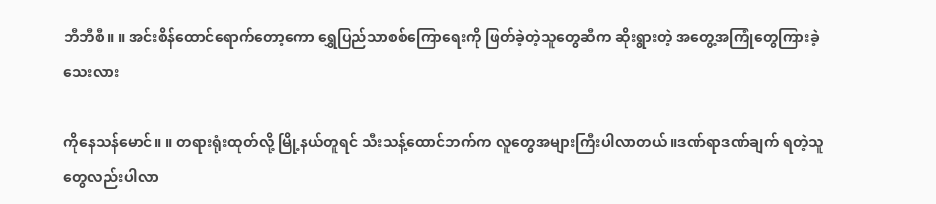ဘီဘီစီ။ ။ အင်းစိန်ထောင်ရောက်တော့ကော ‌ရွှေပြည်သာစစ်ကြောရေးကို ဖြတ်ခဲ့တဲ့သူတွေဆီက ဆိုးရွားတဲ့ အတွေ့အကြုံတွေကြားခဲ့သေးလား

ကိုနေသန်မောင်။ ။ တရားရုံးထုတ်လို့ မြို့နယ်တူရင် သီးသန့်ထောင်ဘက်က လူတွေအများကြီးပါလာတယ်။ဒဏ်ရာဒဏ်ချက် ရတဲ့သူတွေလည်းပါလာ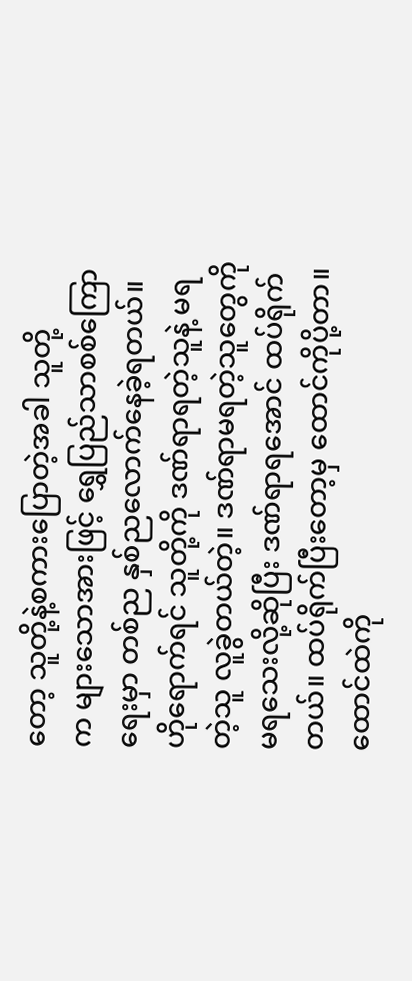တော့ သူတို့နဲ့စကားပြောတဲ့အခါ သူတို့က ‌များသောအားဖြင့် ရွှေပြည်သာစစ်ကြောရေးမှာ တစ်ည နှစ်ညလောက်နေခဲ့ရတယ်။ ဟိုရောက်ရင် သူတို့ကို ဒဏ်ရာရတဲ့သူနဲ့ မရတဲ့သူ လူခွဲတယ်တဲ့။ ဒဏ်ရာမရတဲ့သူတွေကို မရသေးလို့ဆိုပြီး ဒဏ်ရာရအောင် ထပ်ရိုက်တယ်။ ထပ်ရိုက်ပြီးတော့မှ ထောင်ကိုပို့တာ။ ထောင်ထဲကို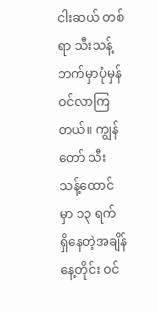ငါးဆယ် တစ်ရာ သီးသန့်ဘက်မှာပုံမှန်ဝင်လာကြတယ်။ ကျွန်တော် သီးသန့်ထောင်မှာ ၁၃ ရက် ရှိနေတဲ့အချိန် နေ့တိုင်း ဝင်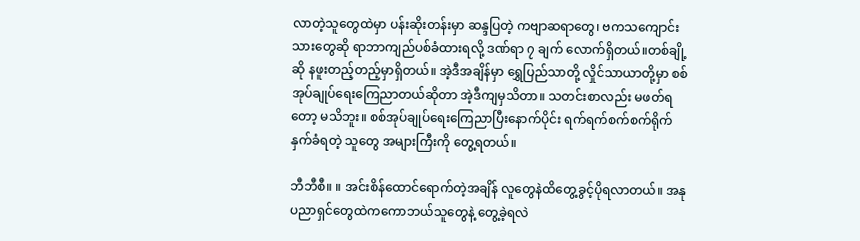လာတဲ့သူတွေထဲမှာ ပန်းဆိုးတန်းမှာ ဆန္ဒပြတဲ့ ကဗျာဆရာတွေ၊ ဗကသကျောင်းသားတွေဆို ရာဘာကျည်ပစ်ခံထားရလို့ ဒဏ်ရာ ၇ ချက် လောက်ရှိတယ်။တစ်ချို့ဆို နဖူးတည့်တည့်မှာရှိတယ်။ အဲ့ဒီအချိန်မှာ ရွှေပြည်သာတို့ လှိုင်သာယာတို့မှာ စစ်အုပ်ချုပ်‌‌ရေးကြေညာတယ်ဆိုတာ အဲ့ဒီကျမှသိတာ။ သတင်းစာလည်း မဖတ်ရတော့ မသိဘူး။ စစ်အုပ်ချုပ်ရေးကြေညာပြီးနောက်ပိုင်း ရက်ရက်စက်စက်ရိုက်နှက်ခံရတဲ့ သူတွေ အများကြီးကို တွေ့ရတယ်။

ဘီဘီစီ။ ။ အင်းစိန်ထောင်ရောက်တဲ့အချိန် လူတွေနဲထိတွေ့ခွင့်ပိုရလာတယ်။ အနုပညာရှင်တွေထဲကကောဘယ်သူတွေနဲ့ တွေ့ခဲ့ရလဲ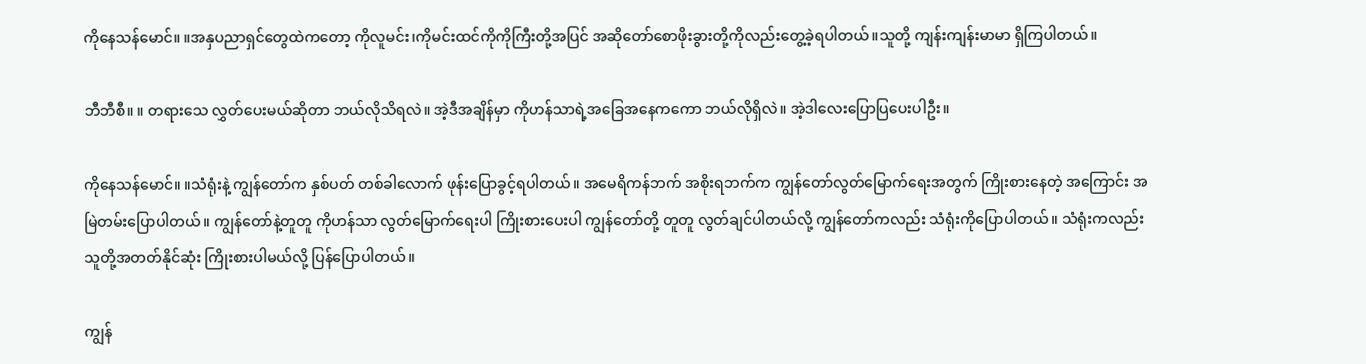ကိုနေသန်မောင်။ ။အနှပညာရှင်တွေထဲကတော့ ကိုလူမင်း၊ကိုမင်းထင်ကိုကိုကြီးတို့အပြင် အဆိုတော်စောဖိုးခွားတို့ကိုလည်းတွေ့ခဲ့ရပါတယ်။သူတို့ ကျန်းကျန်းမာမာ ရှိကြပါတယ်။

ဘီဘီစီ။ ။ တရားသေ လွှတ်ပေးမယ်ဆိုတာ ဘယ်လိုသိရလဲ။ အဲ့ဒီအချိန်မှာ ကိုဟန်သာရဲ့အခြေအနေကကော ဘယ်လိုရှိလဲ။ အဲ့ဒါလေးပြောပြပေးပါဦး။

ကိုနေသန်မောင်။ ။သံရုံးနဲ့ ကျွန်တော်က နှစ်ပတ် တစ်ခါလောက် ဖုန်းပြောခွင့်ရပါတယ်။ အမေရိကန်ဘက် အစိုးရဘက်က ကျွန်တော်လွတ်မြောက်ရေးအတွက် ကြိုးစားနေတဲ့ အကြောင်း အမြဲတမ်းပြောပါတယ်။ ကျွန်တော်နဲ့တူတူ ကိုဟန်သာ လွတ်မြောက်ရေးပါ ကြိုးစားပေးပါ ကျွန်တော်တို့ တူတူ လွတ်ချင်ပါတယ်လို့ ကျွန်တော်ကလည်း သံရုံးကိုပြောပါတယ်။ သံရုံးကလည်း သူတို့အတတ်နိုင်ဆုံး ကြိုးစားပါမယ်လို့ ပြန်ပြောပါတယ်။

ကျွန်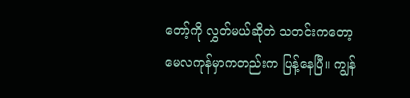တော့်ကို လွှတ်မယ်ဆိုတဲ သတင်းကတော့ မေလကုန်မှာကတည်းက ပြန့်နေပြီ။ ကျွန်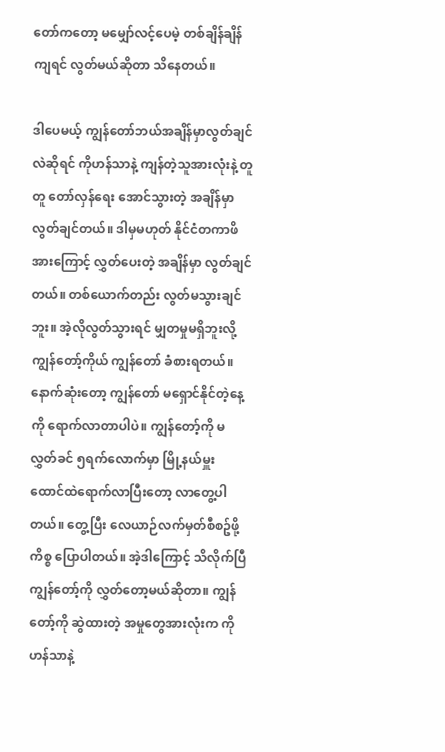တော်ကတော့ မမျှော်လင့်ပေမဲ့ တစ်ချိန်ချိန်ကျရင် လွတ်မယ်ဆိုတာ သိနေတယ်။

ဒါပေမယ့် ကျွန်တော်ဘယ်အချိန်မှာလွတ်ချင်လဲဆိုရင် ကိုဟန်သာနဲ့ ကျန်တဲ့သူအားလုံးနဲ့ တူတူ တော်လှန်ရေး အောင်သွားတဲ့ အချိန်မှာ လွတ်ချင်တယ်။ ဒါမှမဟုတ် နိုင်ငံတကာဖိအားကြောင့် လွှတ်ပေးတဲ့ အချိန်မှာ လွတ်ချင်တယ်။ တစ်ယောက်တည်း လွတ်မသွားချင်ဘူး။ အဲ့လိုလွတ်သွားရင် မျှတမှုမရှိဘူးလို့ ကျွန်တော့်ကိုယ် ကျွန်တော် ခံစားရတယ်။ နောက်ဆုံးတော့ ကျွန်တော် မရှောင်နိုင်တဲ့နေ့ကို ရောက်လာတာပါပဲ။ ကျွန်တော့်ကို မလွှတ်ခင် ၅ရက်လောက်မှာ မြို့နယ်မှူး ထောင်ထဲရောက်လာပြီးတော့ လာတွေ့ပါတယ်။ တွေ့ပြီး လေယာဉ်လက်မှတ်စီစဥ်ဖို့ ကိစ္စ ပြောပါတယ်။ အဲ့ဒါကြောင့် သိလိုက်ပြီ ကျွန်တော့်ကို လွှတ်တော့မယ်ဆိုတာ။ ကျွန်တော့်ကို ဆွဲထားတဲ့ အမှုတွေအားလုံးက ကိုဟန်သာနဲ့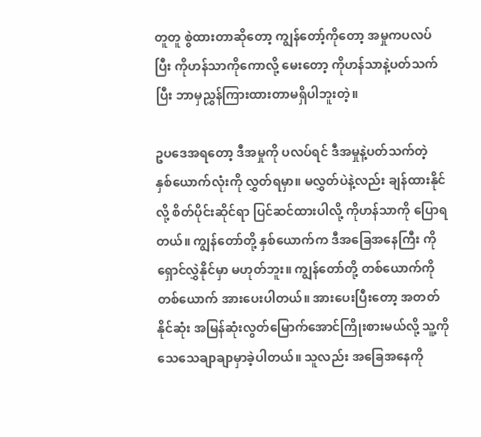တူတူ စွဲထားတာဆိုတော့ ကျွန်တော့်ကိုတော့ အမှုကပလပ်ပြီး ကိုဟန်သာကိုကောလို့ မေးတော့ ကိုဟန်သာနဲ့ပတ်သက်ပြီး ဘာမှညွှန်ကြားထားတာမရှိပါဘူးတဲ့။

ဥပဒေအရတော့ ဒီအမှုကို ပလပ်ရင် ဒီအမှုနဲ့ပတ်သက်တဲ့ နှစ်ယောက်လုံးကို လွှတ်ရမှာ။ မလွှတ်ပဲနဲ့လည်း ချန်ထားနိုင်လို့ စိတ်ပိုင်းဆိုင်ရာ ပြင်ဆင်ထားပါလို့ ကိုဟန်သာကို ပြောရတယ်။ ကျွန်တော်တို့ နှစ်ယောက်က ဒီအခြေအနေကြီး ကိုရှောင်လွှဲနိုင်မှာ မဟုတ်ဘူး။ ကျွန်တော်တို့ တစ်ယောက်ကို တစ်ယောက် အားပေးပါတယ်။ အားပေးပြီးတော့ အတတ်နိုင်ဆုံး အမြန်ဆုံးလွတ်မြောက်အောင်ကြိုးစားမယ်လို့ သူ့ကိုသေသေချာချာမှာခဲ့ပါတယ်။ သူလည်း အခြေအနေကို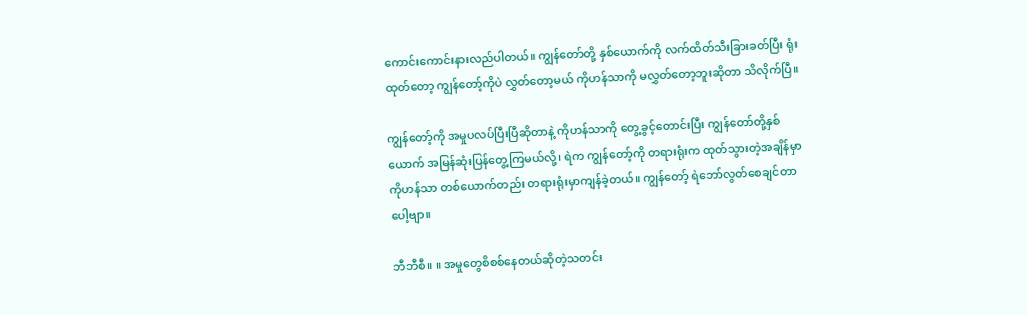ကောင်းကောင်းနားလည်ပါတယ်။ ကျွန်တော်တို့ နှစ်ယောက်ကို လက်ထိတ်သီးခြားခတ်ပြီး ရုံးထုတ်တော့ ကျွန်တော့်ကိုပဲ လွှတ်တော့မယ် ကိုဟန်သာကို မလွှတ်တော့ဘူးဆိုတာ သိလိုက်ပြီ။

ကျွန်တော့်ကို အမှုပလပ်ပြီးပြီဆိုတာနဲ့ ကိုဟန်သာကို တွေ့ခွင့်တောင်းပြီး ကျွန်တော်တို့နှစ်ယောက် အမြန်ဆုံးပြန်တွေ့ကြမယ်လို့၊ ရဲက ကျွန်တော့်ကို တရားရုံးက ထုတ်သွားတဲ့အချိန်မှာ ကိုဟန်သာ တစ်ယောက်တည်း တရားရုံးမှာကျန်ခဲ့တယ်။ ကျွန်တော့် ရဲဘော်လွတ်စေချင်တာပေါ့ဗျာ။

ဘီဘီစီ။ ။ အမှုတွေစိစစ်နေတယ်ဆိုတဲ့သတင်း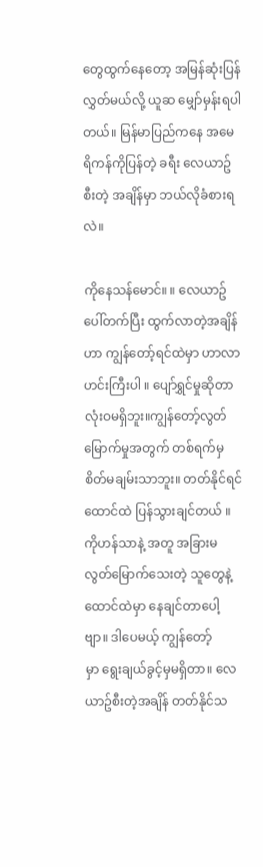တွေထွက်နေတော့ အမြန်ဆုံးပြန်လွှတ်မယ်လို့ ယူဆ မျှော်မှန်းရပါတယ်။ မြန်မာပြည်ကနေ အမေရိကန်ကိုပြန်တဲ့ ခရီး လေယာဥ်စီးတဲ့ အချိန်မှာ ဘယ်လိုခံစားရလဲ။

ကိုနေသန်မောင်။ ။ လေယာဥ်ပေါ်တက်ပြီး ထွက်လာတဲ့အချိန်ဟာ ကျွန်တော့်ရင်ထဲမှာ ဟာလာဟင်းကြီးပါ ။ ပျော်ရွှင်မှုဆိုတာ လုံးဝမရှိဘူး။ကျွန်တော့်လွတ်မြောက်မှုအတွက် တစ်ရက်မှ စိတ်မချမ်းသာဘူး။ တတ်နိုင်ရင် ထောင်ထဲ ပြန်သွားချင်တယ် ။ ကိုဟန်သာနဲ့ အတူ အခြားမလွတ်မြောက်သေးတဲ့ သူတွေနဲ့ ထောင်ထဲမှာ နေချင်တာပေါ့ဗျာ။ ဒါပေမယ့် ကျွန်တော့်မှာ ‌ရွေးချယ်ခွင့်မှမရှိတာ။ လေယာဥ်စီးတဲ့အချိန် တတ်နိုင်သ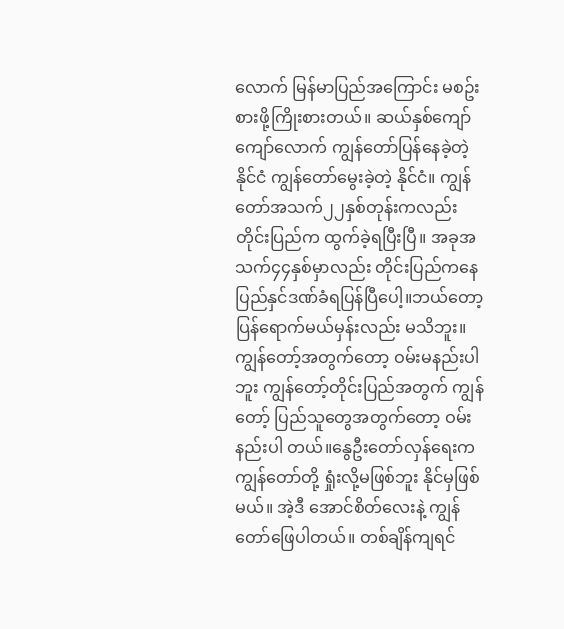လောက် မြန်မာပြည်အကြောင်း မစဥ်းစားဖို့ကြိုးစားတယ်။ ဆယ်နှစ်ကျော်ကျော်လောက် ကျွန်တော်ပြန်နေခဲ့တဲ့ နိုင်ငံ ကျွန်တော်မွေးခဲ့တဲ့ နိုင်ငံ။ ကျွန်တော်အသက်၂၂နှစ်တုန်းကလည်း တိုင်းပြည်က ထွက်ခဲ့ရပြီးပြီ။ အခုအသက်၄၄နှစ်မှာလည်း တိုင်းပြည်ကနေ ပြည်နှင်ဒဏ်ခံရပြန်ပြီပေါ့။ဘယ်တော့ပြန်ရောက်မယ်မှန်းလည်း မသိဘူး။ ကျွန်တော့်အတွက်တော့ ဝမ်းမနည်းပါဘူး ကျွန်တော့်တိုင်းပြည်အတွက် ကျွန်တော့် ပြည်သူတွေအတွက်တော့ ဝမ်းနည်းပါ တယ်။နွေဦးတော်လှန်ရေးက ကျွန်တော်တို့ ရှုံးလို့မဖြစ်ဘူး နိုင်မှဖြစ်မယ်။ အဲ့ဒီ အောင်စိတ်လေးနဲ့ ကျွန်တော်ဖြေပါတယ်။ တစ်ချိန်ကျရင်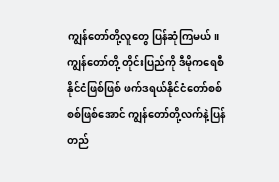ကျွန်တော်တို့လူတွေ ပြန်ဆုံကြမယ်။ ကျွန်တော်တို့ တိုင်းပြည်ကို ဒီမိုကရေစီနိုင်ငံဖြစ်ဖြစ် ဖက်ဒရယ်နိုင်ငံတော်စစ်စစ်ဖြစ်အောင် ကျွန်တော်တို့လက်နဲ့ပြန်တည်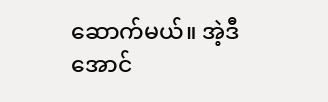ဆောက်မယ်။ အဲ့ဒီအောင်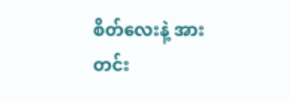စိတ်လေးနဲ့ အားတင်း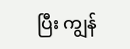ပြီး ကျွန်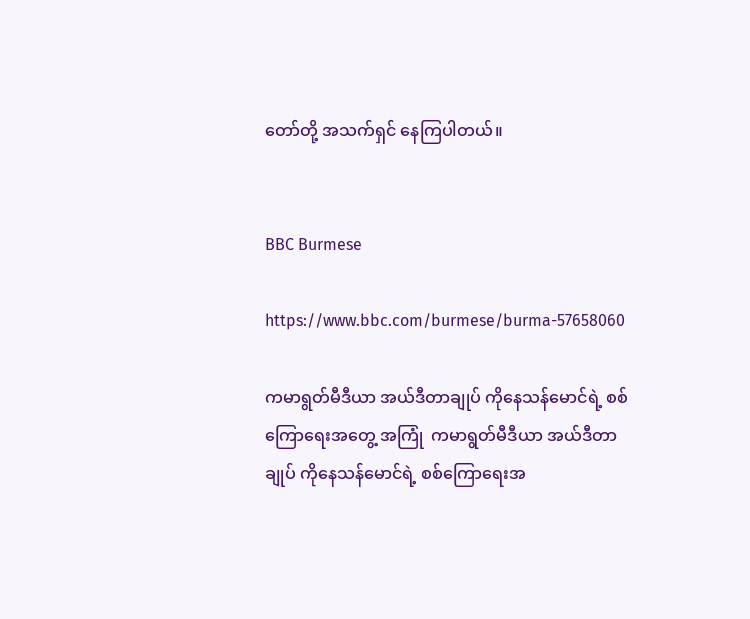တော်တို့ အသက်ရှင် နေကြပါတယ်။


BBC Burmese

https://www.bbc.com/burmese/burma-57658060

ကမာရွတ်မီဒီယာ အယ်ဒီတာချုပ် ကိုနေသန်မောင်ရဲ့ စစ်ကြောရေးအတွေ့ အကြုံ  ကမာရွတ်မီဒီယာ အယ်ဒီတာချုပ် ကိုနေသန်မောင်ရဲ့ စစ်ကြောရေးအ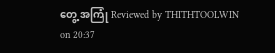တွေ့ အကြုံ Reviewed by THITHTOOLWIN on 20:37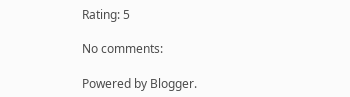Rating: 5

No comments:

Powered by Blogger.